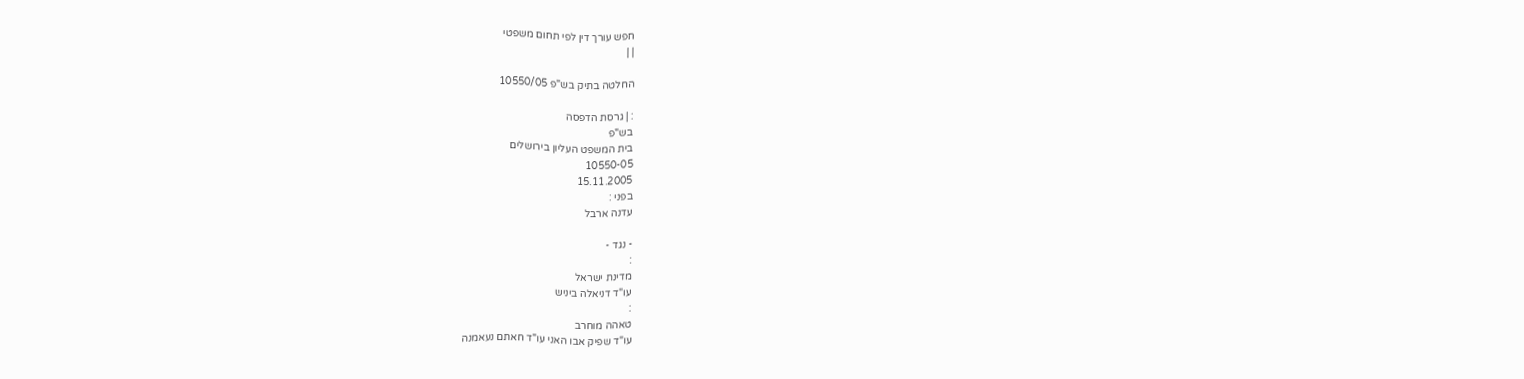חפש עורך דין לפי תחום משפטי
| |

החלטה בתיק בש"פ 10550/05

: | גרסת הדפסה
בש"פ
בית המשפט העליון בירושלים
10550-05
15.11.2005
בפני :
עדנה ארבל

- נגד -
:
מדינת ישראל
עו"ד דניאלה ביניש
:
טאהה מוחרב
עו"ד שפיק אבו האני עו"ד חאתם נעאמנה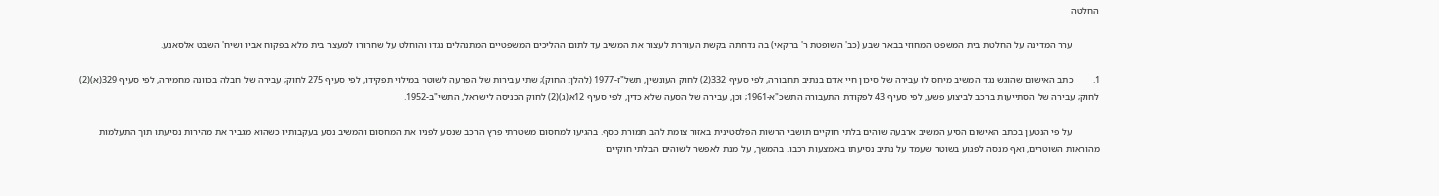החלטה

           ערר המדינה על החלטת בית המשפט המחוזי בבאר שבע (כב' השופטת ר' ברקאי) בה נדחתה בקשת העוררת לעצור את המשיב עד לתום ההליכים המשפטיים המתנהלים נגדו והוחלט על שחרורו למעצר בית מלא בפקוח אביו ושיח' השבט אלסאנע.

1.        כתב האישום שהוגש נגד המשיב מיחס לו עבירה של סיכון חיי אדם בנתיב תחבורה, לפי סעיף 332(2) לחוק העונשין, תשל"ז-1977 (להלן: החוק); שתי עבירות של הפרעה לשוטר במילוי תפקידו, לפי סעיף 275 לחוק; עבירה של חבלה בכוונה מחמירה, לפי סעיף 329(א)(2) לחוק; עבירה של הסתייעות ברכב לביצוע פשע, לפי סעיף 43 לפקודת התעבורה התשכ"א-1961; וכן, עבירה של הסעה שלא כדין, לפי סעיף 12א(ג)(2) לחוק הכניסה לישראל, התשי"ב-1952.

           על פי הנטען בכתב האישום הסיע המשיב ארבעה שוהים בלתי חוקיים תושבי הרשות הפלסטינית באזור צומת להב תמורת כסף. בהגיעו למחסום משטרתי פרץ הרכב שנסע לפניו את המחסום והמשיב נסע בעקבותיו כשהוא מגביר את מהירות נסיעתו תוך התעלמות מהוראות השוטרים, ואף מנסה לפגוע בשוטר שעמד על נתיב נסיעתו באמצעות רכבו. בהמשך, על מנת לאפשר לשוהים הבלתי חוקיים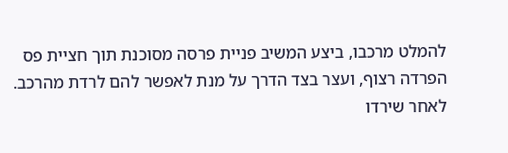להמלט מרכבו, ביצע המשיב פניית פרסה מסוכנת תוך חציית פס הפרדה רצוף, ועצר בצד הדרך על מנת לאפשר להם לרדת מהרכב. לאחר שירדו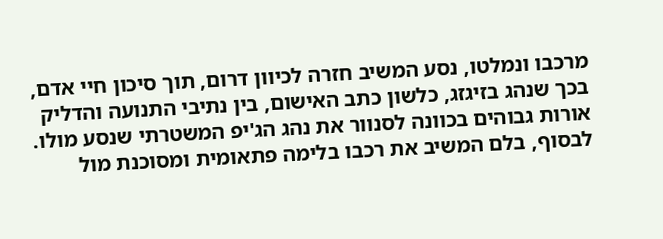מרכבו ונמלטו, נסע המשיב חזרה לכיוון דרום, תוך סיכון חיי אדם, בכך שנהג בזיגזג, כלשון כתב האישום, בין נתיבי התנועה והדליק אורות גבוהים בכוונה לסנוור את נהג הג'יפ המשטרתי שנסע מולו. לבסוף, בלם המשיב את רכבו בלימה פתאומית ומסוכנת מול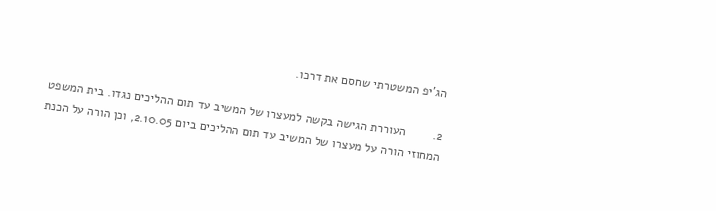הג'יפ המשטרתי שחסם את דרכו.

2.        העוררת הגישה בקשה למעצרו של המשיב עד תום ההליכים נגדו. בית המשפט המחוזי הורה על מעצרו של המשיב עד תום ההליכים ביום 2.10.05, וכן הורה על הכנת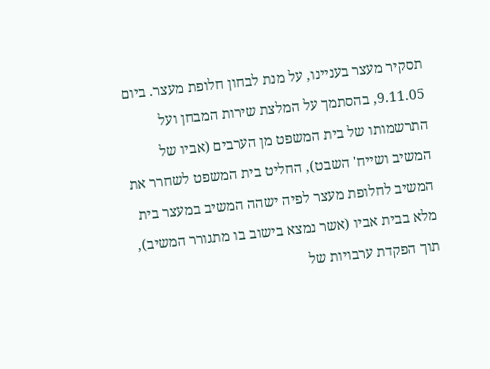תסקיר מעצר בעניינו, על מנת לבחון חלופת מעצר. ביום 9.11.05, בהסתמך על המלצת שירות המבחן ועל התרשמותו של בית המשפט מן הערבים (אביו של המשיב ושייח' השבט), החליט בית המשפט לשחרר את המשיב לחלופת מעצר לפיה ישהה המשיב במעצר בית מלא בבית אביו (אשר נמצא בישוב בו מתגורר המשיב), תוך הפקדת ערבויות של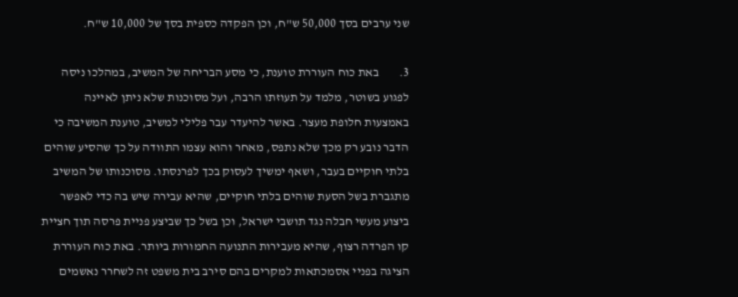שני ערבים בסך 50,000 ש"ח, וכן הפקדה כספית בסך של 10,000 ש"ח.

3.        באת כוח העוררת טוענת, כי מסע הבריחה של המשיב, במהלכו ניסה לפגוע בשוטר, מלמד על תעוזתו הרבה, ועל מסוכנות שלא ניתן לאיינה באמצעות חלופת מעצר. באשר להיעדר עבר פלילי למשיב, טוענת המשיבה כי הדבר נובע רק מכך שלא נתפס, מאחר והוא עצמו התוודה על כך שהסיע שוהים בלתי חוקיים בעבר, ושאף ימשיך לעסוק בכך לפרנסתו. מסוכנותו של המשיב מתגברת בשל הסעת שוהים בלתי חוקיים, שהיא עבירה שיש בה כדי לאפשר ביצוע מעשי חבלה נגד תושבי ישראל, וכן בשל כך שביצע פניית פרסה תוך חציית קו הפרדה רצוף, שהיא מעבירות התנועה החמורות ביותר. באת כוח העוררת הציגה בפניי אסמכתאות למקרים בהם סירב בית משפט זה לשחרר נאשמים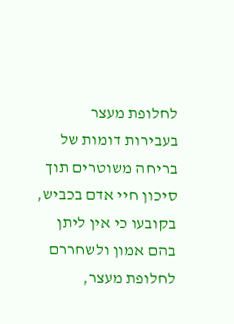לחלופת מעצר בעבירות דומות של בריחה משוטרים תוך סיכון חיי אדם בכביש, בקובעו כי אין ליתן בהם אמון ולשחררם לחלופת מעצר,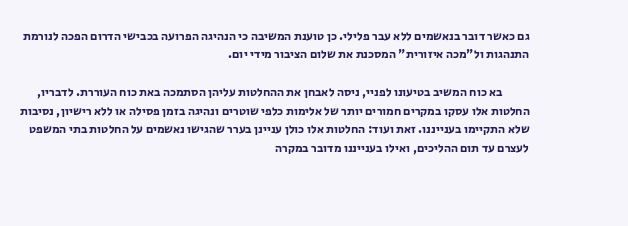גם כאשר דובר בנאשמים ללא עבר פלילי. כן טוענת המשיבה כי הנהיגה הפרועה בכבישי הדרום הפכה לנורמת התנהגות ול"מכה איזורית" המסכנת את שלום הציבור מידי יום.

           בא כוח המשיב בטיעונו לפניי, ניסה לאבחן את ההחלטות עליהן הסתמכה באת כוח העוררת. לדבריו, החלטות אלו עסקו במקרים חמורים יותר של אלימות כלפי שוטרים ונהיגה בזמן פסילה או ללא רישיון, נסיבות שלא התקיימו בענייננו. זאת ועוד: החלטות אלו כולן עניינן בערר שהגישו נאשמים על החלטות בתי המשפט לעצרם עד תום ההליכים, ואילו בענייננו מדובר במקרה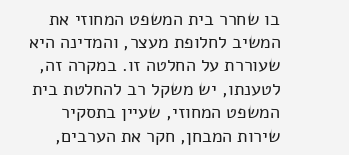בו שחרר בית המשפט המחוזי את המשיב לחלופת מעצר, והמדינה היא שעוררת על החלטה זו. במקרה זה, לטענתו, יש משקל רב להחלטת בית המשפט המחוזי, שעיין בתסקיר שירות המבחן, חקר את הערבים,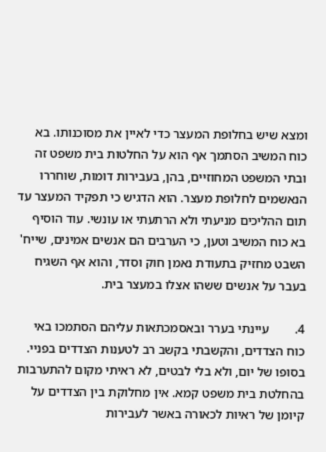ומצא שיש בחלופת המעצר כדי לאיין את מסוכנותו. בא כוח המשיב הסתמך אף הוא על החלטות בית משפט זה ובתי המשפט המחוזיים, בהן, בעבירות דומות, שוחררו הנאשמים לחלופת מעצר. הוא הדגיש כי תפקיד המעצר עד תום ההליכים מניעתי ולא הרתעתי או עונשי. עוד הוסיף בא כוח המשיב וטען, כי הערבים הם אנשים אמינים, שייח' השבט מחזיק בתעודת נאמן חוק וסדר, והוא אף השגיח בעבר על אנשים ששהו אצלו במעצר בית.

4.        עיינתי בערר ובאסמכתאות עליהם הסתמכו באי כוח הצדדים, והקשבתי בקשב רב לטענות הצדדים בפניי. בסופו של יום, ולא בלי לבטים, לא ראיתי מקום להתערבות בהחלטת בית משפט קמא. אין מחלוקת בין הצדדים על קיומן של ראיות לכאורה באשר לעבירות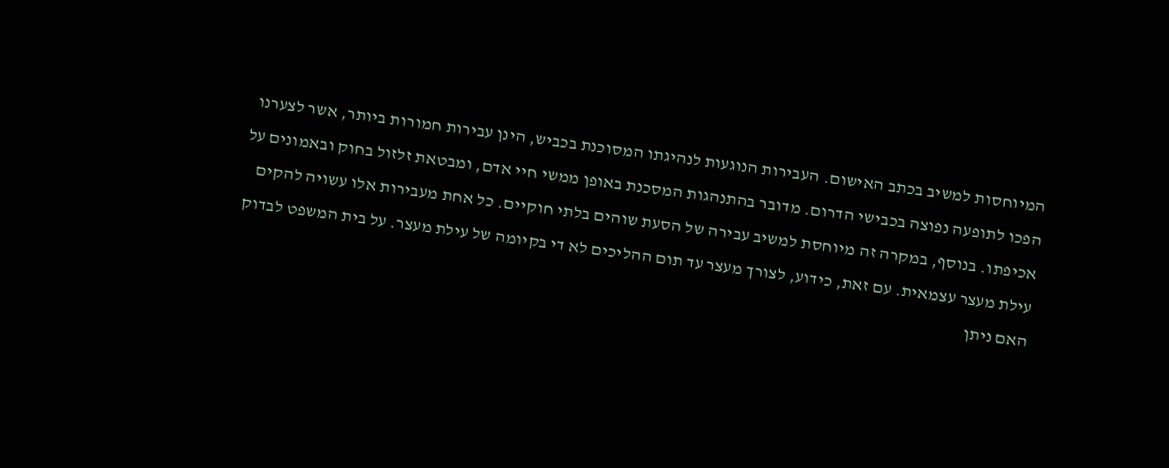המיוחסות למשיב בכתב האישום. העבירות הנוגעות לנהיגתו המסוכנת בכביש, הינן עבירות חמורות ביותר, אשר לצערנו הפכו לתופעה נפוצה בכבישי הדרום. מדובר בהתנהגות המסכנת באופן ממשי חיי אדם, ומבטאת זלזול בחוק ובאמונים על אכיפתו. בנוסף, במקרה זה מיוחסת למשיב עבירה של הסעת שוהים בלתי חוקיים. כל אחת מעבירות אלו עשויה להקים עילת מעצר עצמאית. עם זאת, כידוע, לצורך מעצר עד תום ההליכים לא די בקיומה של עילת מעצר. על בית המשפט לבדוק האם ניתן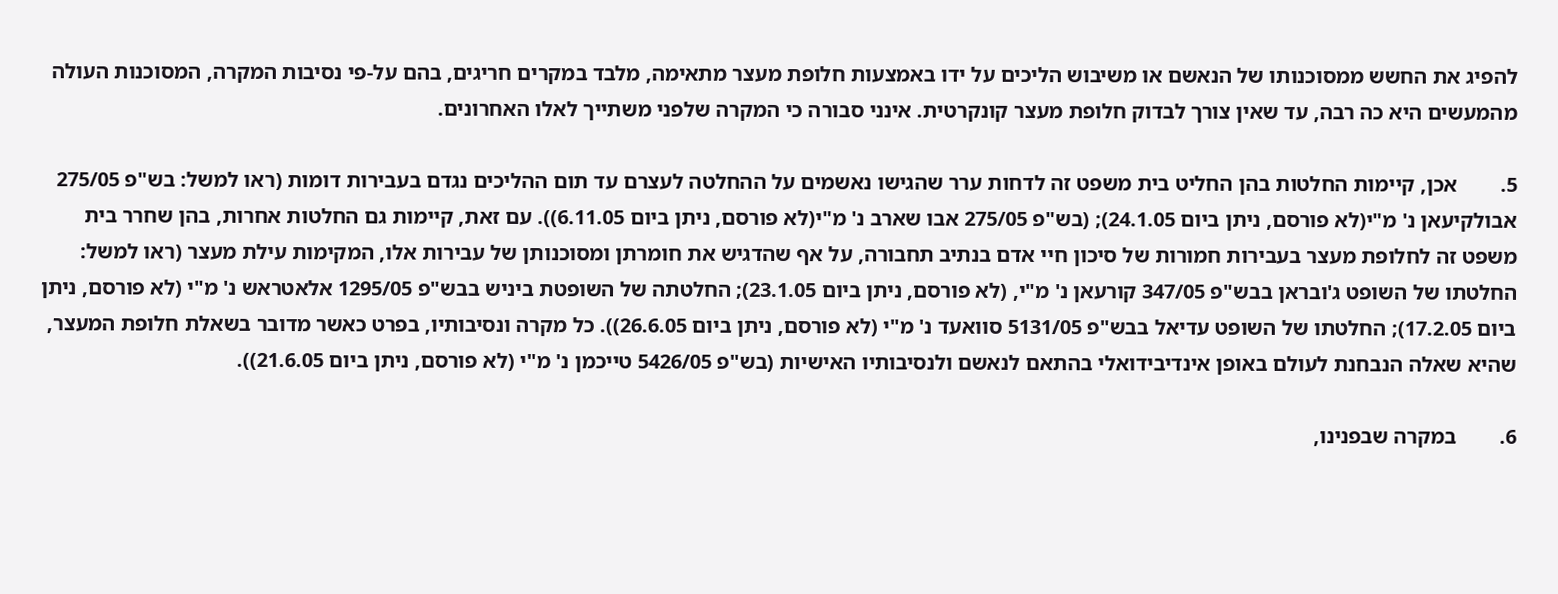להפיג את החשש ממסוכנותו של הנאשם או משיבוש הליכים על ידו באמצעות חלופת מעצר מתאימה, מלבד במקרים חריגים, בהם על-פי נסיבות המקרה, המסוכנות העולה מהמעשים היא כה רבה, עד שאין צורך לבדוק חלופת מעצר קונקרטית. אינני סבורה כי המקרה שלפני משתייך לאלו האחרונים.

5.        אכן, קיימות החלטות בהן החליט בית משפט זה לדחות ערר שהגישו נאשמים על ההחלטה לעצרם עד תום ההליכים נגדם בעבירות דומות (ראו למשל: בש"פ 275/05 אבולקיעאן נ' מ"י(לא פורסם, ניתן ביום 24.1.05); (בש"פ 275/05 אבו שארב נ' מ"י(לא פורסם, ניתן ביום 6.11.05)). עם זאת, קיימות גם החלטות אחרות, בהן שחרר בית משפט זה לחלופת מעצר בעבירות חמורות של סיכון חיי אדם בנתיב תחבורה, על אף שהדגיש את חומרתן ומסוכנותן של עבירות אלו, המקימות עילת מעצר (ראו למשל: החלטתו של השופט ג'ובראן בבש"פ 347/05 קורעאן נ' מ"י, (לא פורסם, ניתן ביום 23.1.05); החלטתה של השופטת ביניש בבש"פ 1295/05 אלאטראש נ' מ"י (לא פורסם, ניתן ביום 17.2.05); החלטתו של השופט עדיאל בבש"פ 5131/05 סוואעד נ' מ"י (לא פורסם, ניתן ביום 26.6.05)). כל מקרה ונסיבותיו, בפרט כאשר מדובר בשאלת חלופת המעצר, שהיא שאלה הנבחנת לעולם באופן אינדיבידואלי בהתאם לנאשם ולנסיבותיו האישיות (בש"פ 5426/05 טייכמן נ' מ"י (לא פורסם, ניתן ביום 21.6.05)).

6.        במקרה שבפנינו,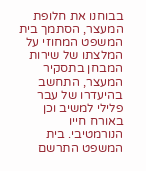בבוחנו את חלופת המעצר, הסתמך בית המשפט המחוזי על המלצתו של שירות המבחן בתסקיר המעצר, התחשב בהיעדרו של עבר פלילי למשיב וכן באורח חייו הנורמטיבי. בית המשפט התרשם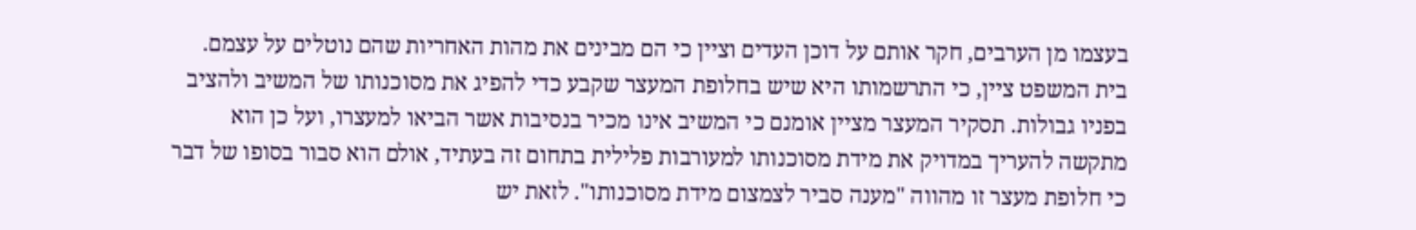בעצמו מן הערבים, חקר אותם על דוכן העדים וציין כי הם מבינים את מהות האחריות שהם נוטלים על עצמם. בית המשפט ציין, כי התרשמותו היא שיש בחלופת המעצר שקבע כדי להפיג את מסוכנותו של המשיב ולהציב בפניו גבולות. תסקיר המעצר מציין אומנם כי המשיב אינו מכיר בנסיבות אשר הביאו למעצרו, ועל כן הוא מתקשה להעריך במדויק את מידת מסוכנותו למעורבות פלילית בתחום זה בעתיד, אולם הוא סבור בסופו של דבר כי חלופת מעצר זו מהווה "מענה סביר לצמצום מידת מסוכנותו". לזאת יש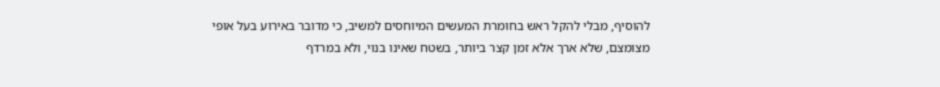להוסיף, מבלי להקל ראש בחומרת המעשים המיוחסים למשיב, כי מדובר באירוע בעל אופי מצומצם, שלא ארך אלא זמן קצר ביותר, בשטח שאינו בנוי, ולא במרדף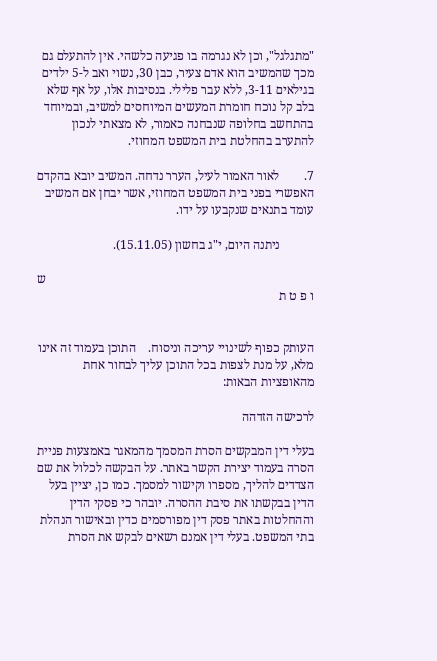"מתגלגל", וכן לא נגרמה בו פגיעה כלשהי. אין להתעלם גם מכך שהמשיב הוא אדם צעיר, כבן 30, נשוי ואב ל-5 ילדים בגילאים 3-11, ללא עבר פלילי. בנסיבות אלו, על אף שלא בלב קל נוכח חומרת המעשים המיוחסים למשיב, ובמיוחד בהתחשב בחלופה שנבחנה כאמור, לא מצאתי לנכון להתערב בהחלטת בית המשפט המחוזי.

7.        לאור האמור לעיל, הערר נדחה. המשיב יובא בהקדם האפשרי בפני בית המשפט המחוזי, אשר יבחן אם המשיב עומד בתנאים שנקבעו על ידו.

           ניתנה היום, י"ג בחשון (15.11.05).

                                                                                      ש ו פ ט ת


העותק כפוף לשינויי עריכה וניסוח.    התוכן בעמוד זה אינו מלא, על מנת לצפות בכל התוכן עליך לבחור אחת מהאופציות הבאות:

לרכישה הזדהה

בעלי דין המבקשים הסרת המסמך מהמאגר באמצעות פניית הסרה בעמוד יצירת הקשר באתר. על הבקשה לכלול את שם הצדדים להליך, מספרו וקישור למסמך. כמו כן, יציין בעל הדין בבקשתו את סיבת ההסרה. יובהר כי פסקי הדין וההחלטות באתר פסק דין מפורסמים כדין ובאישור הנהלת בתי המשפט. בעלי דין אמנם רשאים לבקש את הסרת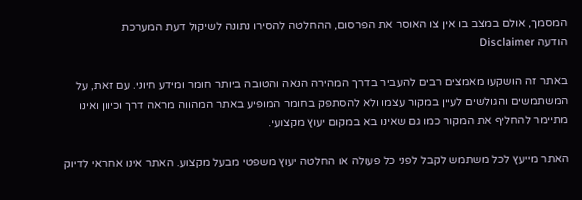המסמך, אולם במצב בו אין צו האוסר את הפרסום, ההחלטה להסירו נתונה לשיקול דעת המערכת
הודעה Disclaimer

באתר זה הושקעו מאמצים רבים להעביר בדרך המהירה הנאה והטובה ביותר חומר ומידע חיוני. עם זאת, על המשתמשים והגולשים לעיין במקור עצמו ולא להסתפק בחומר המופיע באתר המהווה מראה דרך וכיוון ואינו מתיימר להחליף את המקור כמו גם שאינו בא במקום יעוץ מקצועי.

האתר מייעץ לכל משתמש לקבל לפני כל פעולה או החלטה יעוץ משפטי מבעל מקצוע. האתר אינו אחראי לדיוק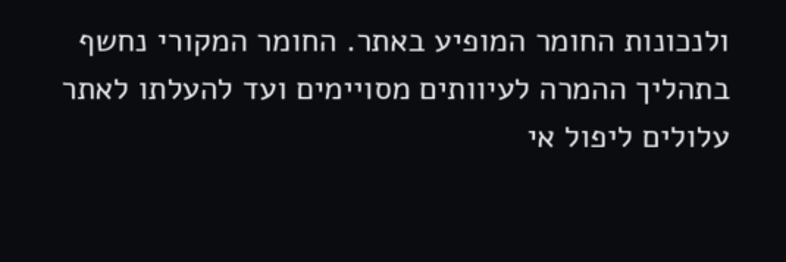ולנכונות החומר המופיע באתר. החומר המקורי נחשף בתהליך ההמרה לעיוותים מסויימים ועד להעלתו לאתר עלולים ליפול אי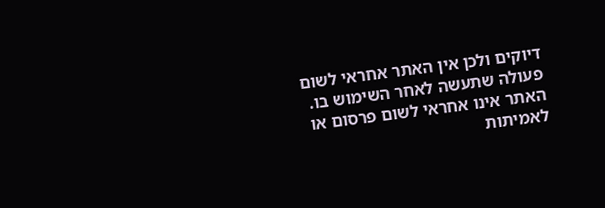דיוקים ולכן אין האתר אחראי לשום פעולה שתעשה לאחר השימוש בו. האתר אינו אחראי לשום פרסום או לאמיתות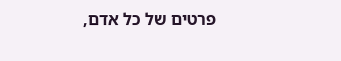פרטים של כל אדם,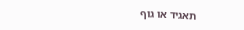תאגיד או גוף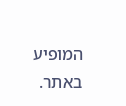המופיע באתר.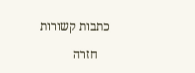כתבות קשורות

    חזרה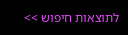לתוצאות חיפוש >>